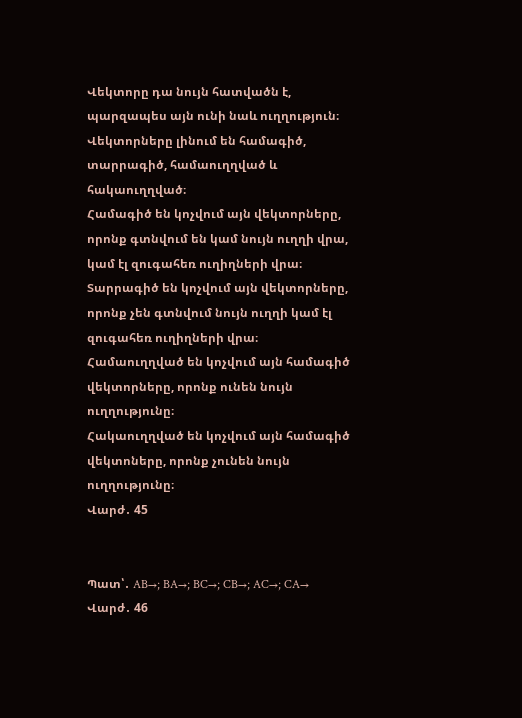Վեկտորը դա նույն հատվածն է, պարզապես այն ունի նաև ուղղություն։ Վեկտորները լինում են համագիծ, տարրագիծ, համաուղղված և հակաուղղված։
Համագիծ են կոչվում այն վեկտորները, որոնք գտնվում են կամ նույն ուղղի վրա, կամ էլ զուգահեռ ուղիղների վրա։
Տարրագիծ են կոչվում այն վեկտորները, որոնք չեն գտնվում նույն ուղղի կամ էլ զուգահեռ ուղիղների վրա։
Համաուղղված են կոչվում այն համագիծ վեկտորները, որոնք ունեն նույն ուղղությունը։
Հակաուղղված են կոչվում այն համագիծ վեկտոները, որոնք չունեն նույն ուղղությունը։
Վարժ․ 45


Պատ՝․ AB→; BA→; BC→; CB→; AC→; CA→
Վարժ․ 46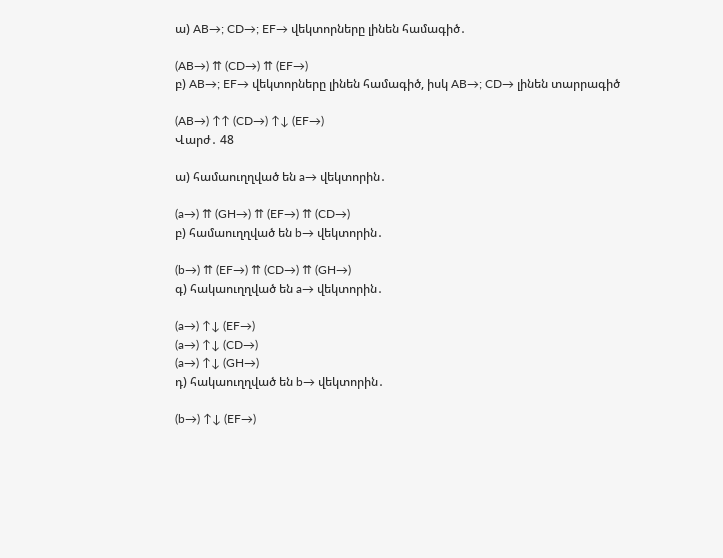ա) AB→; CD→; EF→ վեկտորները լինեն համագիծ․

(AB→) ⇈ (CD→) ⇈ (EF→)
բ) AB→; EF→ վեկտորները լինեն համագիծ, իսկ AB→; CD→ լինեն տարրագիծ

(AB→) ↑↑ (CD→) ↑↓ (EF→)
Վարժ․ 48

ա) համաուղղված են a→ վեկտորին․

(a→) ⇈ (GH→) ⇈ (EF→) ⇈ (CD→)
բ) համաուղղված են b→ վեկտորին․

(b→) ⇈ (EF→) ⇈ (CD→) ⇈ (GH→)
գ) հակաուղղված են a→ վեկտորին․

(a→) ↑↓ (EF→)
(a→) ↑↓ (CD→)
(a→) ↑↓ (GH→)
դ) հակաուղղված են b→ վեկտորին․

(b→) ↑↓ (EF→)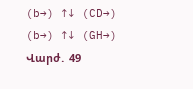(b→) ↑↓ (CD→)
(b→) ↑↓ (GH→)
Վարժ․ 49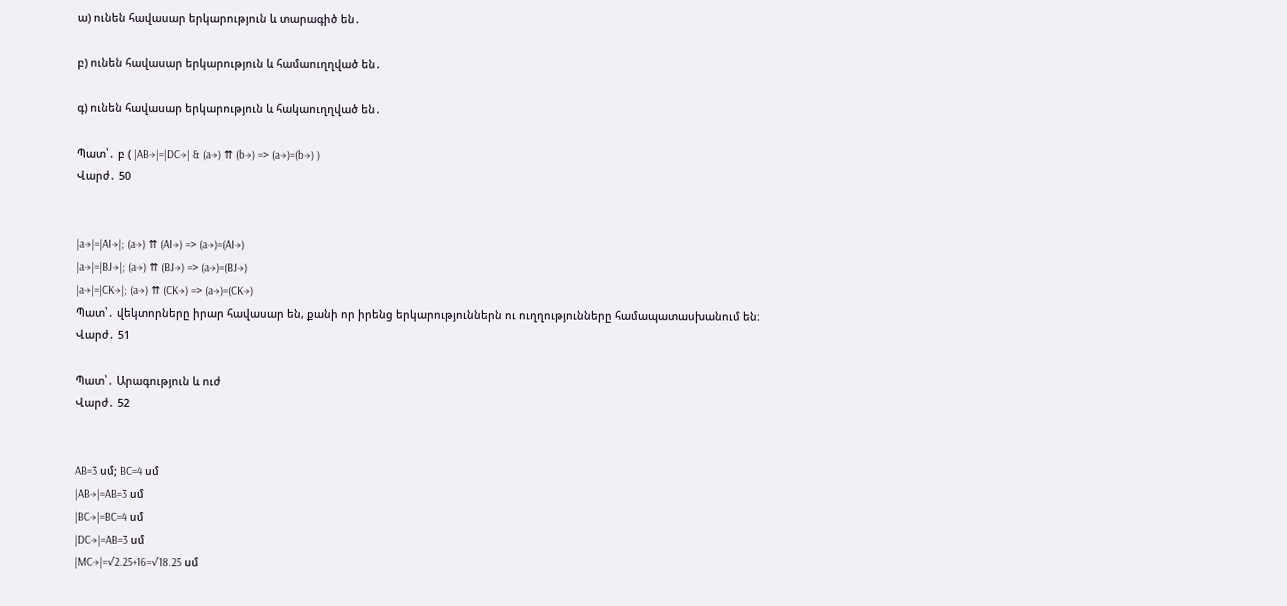ա) ունեն հավասար երկարություն և տարագիծ են․

բ) ունեն հավասար երկարություն և համաուղղված են․

գ) ունեն հավասար երկարություն և հակաուղղված են․

Պատ՝․ բ ( |AB→|=|DC→| & (a→) ⇈ (b→) => (a→)=(b→) )
Վարժ․ 50


|a→|=|AI→|; (a→) ⇈ (AI→) => (a→)=(AI→)
|a→|=|BJ→|; (a→) ⇈ (BJ→) => (a→)=(BJ→)
|a→|=|CK→|; (a→) ⇈ (CK→) => (a→)=(CK→)
Պատ՝․ վեկտորները իրար հավասար են, քանի որ իրենց երկարություններն ու ուղղությունները համապատասխանում են։
Վարժ․ 51

Պատ՝․ Արագություն և ուժ
Վարժ․ 52


AB=3 սմ; BC=4 սմ
|AB→|=AB=3 սմ
|BC→|=BC=4 սմ
|DC→|=AB=3 սմ
|MC→|=√2.25+16=√18.25 սմ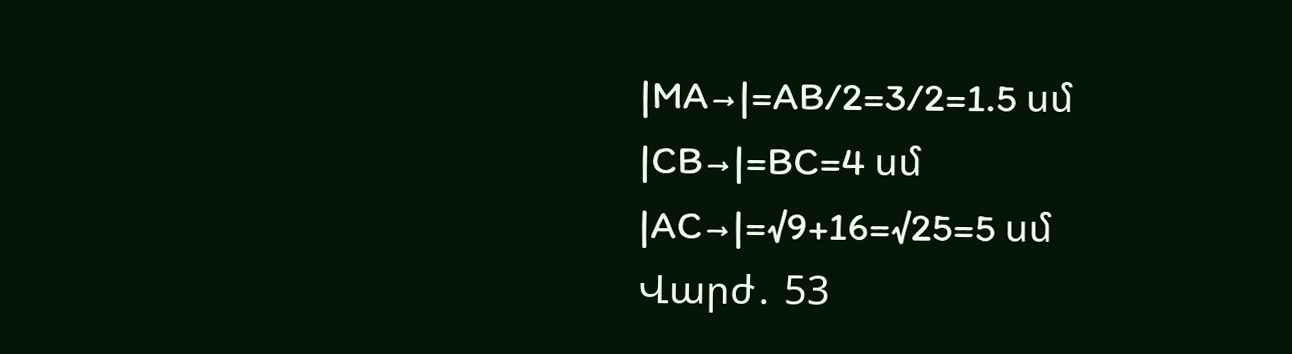|MA→|=AB/2=3/2=1.5 սմ
|CB→|=BC=4 սմ
|AC→|=√9+16=√25=5 սմ
Վարժ․ 53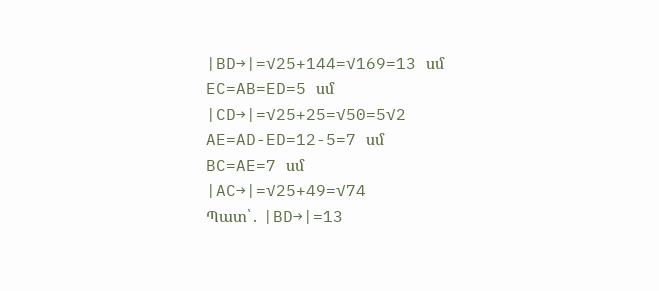|BD→|=√25+144=√169=13 սմ
EC=AB=ED=5 սմ
|CD→|=√25+25=√50=5√2
AE=AD-ED=12-5=7 սմ
BC=AE=7 սմ
|AC→|=√25+49=√74
Պատ՝․ |BD→|=13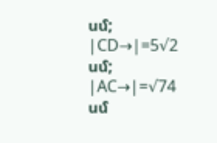սմ; |CD→|=5√2 սմ; |AC→|=√74 սմ